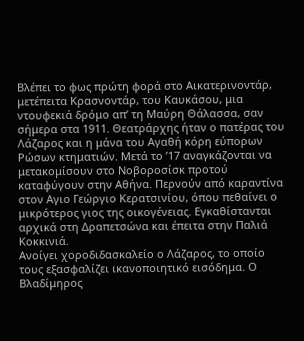Βλέπει το φως πρώτη φορά στο Αικατερινοντάρ, μετέπειτα Κρασνοντάρ, του Καυκάσου, μια ντουφεκιά δρόμο απ’ τη Μαύρη Θάλασσα, σαν σήμερα στα 1911. Θεατράρχης ήταν ο πατέρας του Λάζαρος και η μάνα του Αγαθή κόρη εύπορων Ρώσων κτηματιών. Μετά το ’17 αναγκάζονται να μετακομίσουν στο Νοβοροσίσκ προτού καταφύγουν στην Αθήνα. Περνούν από καραντίνα στον Αγιο Γεώργιο Κερατσινίου, όπου πεθαίνει ο μικρότερος γιος της οικογένειας. Εγκαθίστανται αρχικά στη Δραπετσώνα και έπειτα στην Παλιά Κοκκινιά.
Ανοίγει χοροδιδασκαλείο ο Λάζαρος, το οποίο τους εξασφαλίζει ικανοποιητικό εισόδημα. Ο Βλαδίμηρος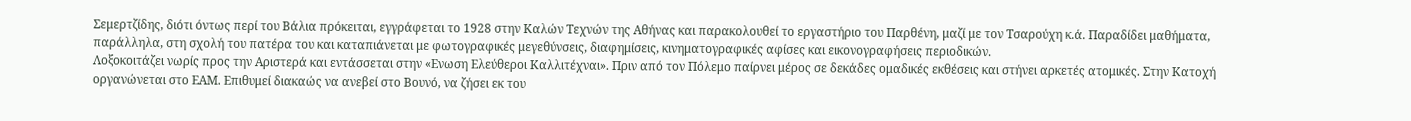Σεμερτζίδης, διότι όντως περί του Βάλια πρόκειται, εγγράφεται το 1928 στην Καλών Τεχνών της Αθήνας και παρακολουθεί το εργαστήριο του Παρθένη, μαζί με τον Τσαρούχη κ.ά. Παραδίδει μαθήματα, παράλληλα, στη σχολή του πατέρα του και καταπιάνεται με φωτογραφικές μεγεθύνσεις, διαφημίσεις, κινηματογραφικές αφίσες και εικονογραφήσεις περιοδικών.
Λοξοκοιτάζει νωρίς προς την Αριστερά και εντάσσεται στην «Ενωση Ελεύθεροι Καλλιτέχναι». Πριν από τον Πόλεμο παίρνει μέρος σε δεκάδες ομαδικές εκθέσεις και στήνει αρκετές ατομικές. Στην Κατοχή οργανώνεται στο ΕΑΜ. Επιθυμεί διακαώς να ανεβεί στο Βουνό, να ζήσει εκ του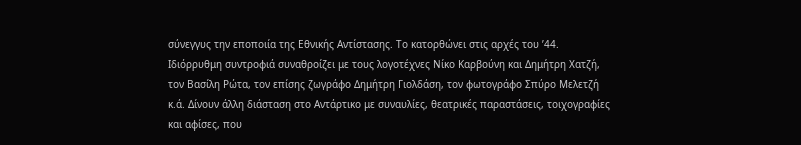σύνεγγυς την εποποιία της Εθνικής Αντίστασης. Το κατορθώνει στις αρχές του ’44.
Ιδιόρρυθμη συντροφιά συναθροίζει με τους λογοτέχνες Νίκο Καρβούνη και Δημήτρη Χατζή, τον Βασίλη Ρώτα, τον επίσης ζωγράφο Δημήτρη Γιολδάση, τον φωτογράφο Σπύρο Μελετζή κ.ά. Δίνουν άλλη διάσταση στο Αντάρτικο με συναυλίες, θεατρικές παραστάσεις, τοιχογραφίες και αφίσες, που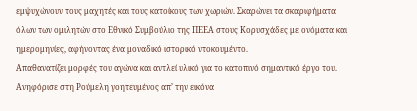εμψυχώνουν τους μαχητές και τους κατοίκους των χωριών. Σκαρώνει τα σκαριφήματα όλων των ομιλητών στο Εθνικό Συμβούλιο της ΠΕΕΑ στους Κορυσχάδες με ονόματα και ημερομηνίες, αφήνοντας ένα μοναδικό ιστορικό ντοκουμέντο.
Απαθανατίζει μορφές του αγώνα και αντλεί υλικό για το κατοπινό σημαντικό έργο του. Ανηφόρισε στη Ρούμελη γοητευμένος απ’ την εικόνα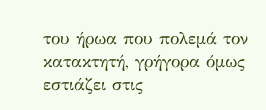του ήρωα που πολεμά τον κατακτητή, γρήγορα όμως εστιάζει στις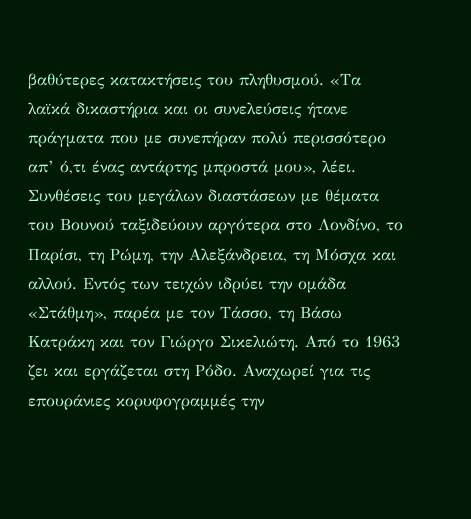βαθύτερες κατακτήσεις του πληθυσμού. «Τα λαϊκά δικαστήρια και οι συνελεύσεις ήτανε πράγματα που με συνεπήραν πολύ περισσότερο απ’ ό,τι ένας αντάρτης μπροστά μου», λέει.
Συνθέσεις του μεγάλων διαστάσεων με θέματα του Βουνού ταξιδεύουν αργότερα στο Λονδίνο, το Παρίσι, τη Ρώμη, την Αλεξάνδρεια, τη Μόσχα και αλλού. Εντός των τειχών ιδρύει την ομάδα «Στάθμη», παρέα με τον Τάσσο, τη Βάσω Κατράκη και τον Γιώργο Σικελιώτη. Από το 1963 ζει και εργάζεται στη Ρόδο. Αναχωρεί για τις επουράνιες κορυφογραμμές την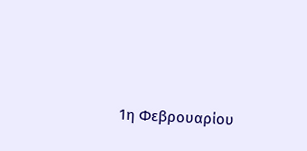1η Φεβρουαρίου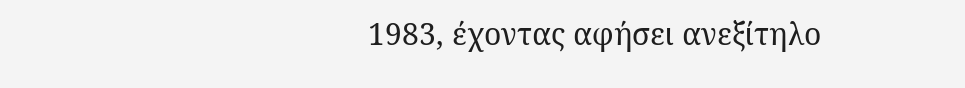1983, έχοντας αφήσει ανεξίτηλο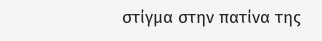στίγμα στην πατίνα της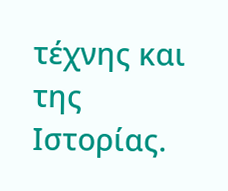τέχνης και της Ιστορίας.